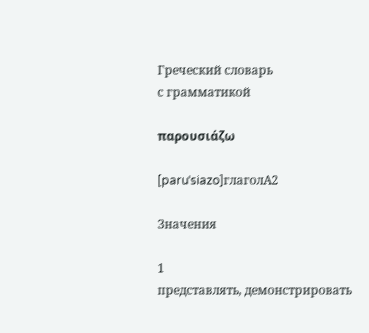Греческий словарь
с грамматикой

παρουσιάζω

[paruˈsiazo]глаголA2

Значения

1
представлять, демонстрировать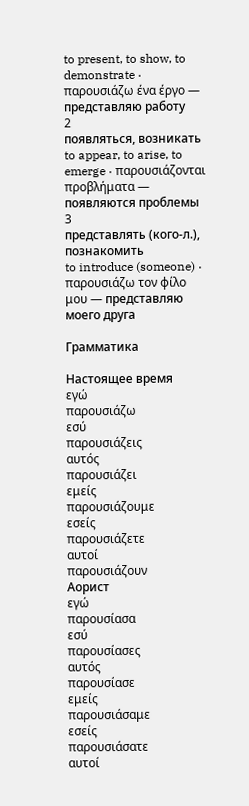to present, to show, to demonstrate · παρουσιάζω ένα έργο — представляю работу
2
появляться, возникать
to appear, to arise, to emerge · παρουσιάζονται προβλήματα — появляются проблемы
3
представлять (кого-л.), познакомить
to introduce (someone) · παρουσιάζω τον φίλο μου — представляю моего друга

Грамматика

Настоящее время
εγώ
παρουσιάζω
εσύ
παρουσιάζεις
αυτός
παρουσιάζει
εμείς
παρουσιάζουμε
εσείς
παρουσιάζετε
αυτοί
παρουσιάζουν
Аорист
εγώ
παρουσίασα
εσύ
παρουσίασες
αυτός
παρουσίασε
εμείς
παρουσιάσαμε
εσείς
παρουσιάσατε
αυτοί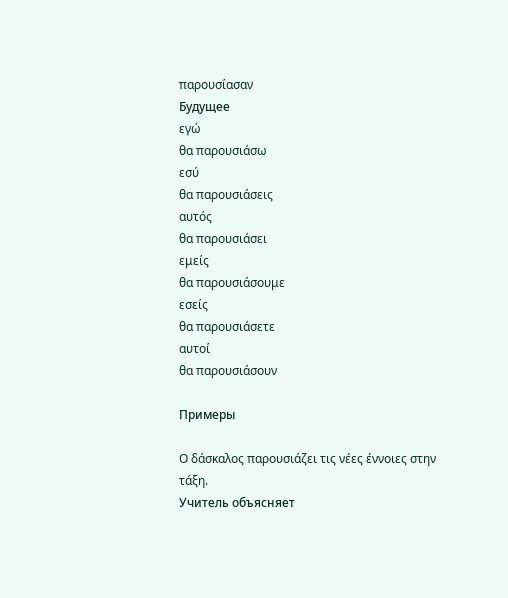παρουσίασαν
Будущее
εγώ
θα παρουσιάσω
εσύ
θα παρουσιάσεις
αυτός
θα παρουσιάσει
εμείς
θα παρουσιάσουμε
εσείς
θα παρουσιάσετε
αυτοί
θα παρουσιάσουν

Примеры

Ο δάσκαλος παρουσιάζει τις νέες έννοιες στην τάξη.
Учитель объясняет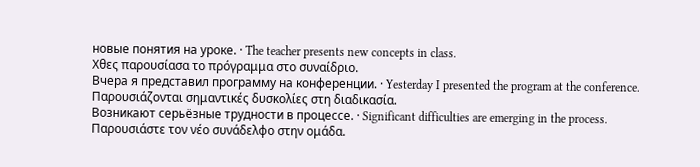новые понятия на уроке. · The teacher presents new concepts in class.
Χθες παρουσίασα το πρόγραμμα στο συναίδριο.
Вчера я представил программу на конференции. · Yesterday I presented the program at the conference.
Παρουσιάζονται σημαντικές δυσκολίες στη διαδικασία.
Возникают серьёзные трудности в процессе. · Significant difficulties are emerging in the process.
Παρουσιάστε τον νέο συνάδελφο στην ομάδα.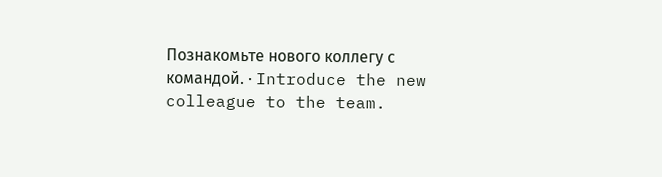Познакомьте нового коллегу с командой. · Introduce the new colleague to the team.